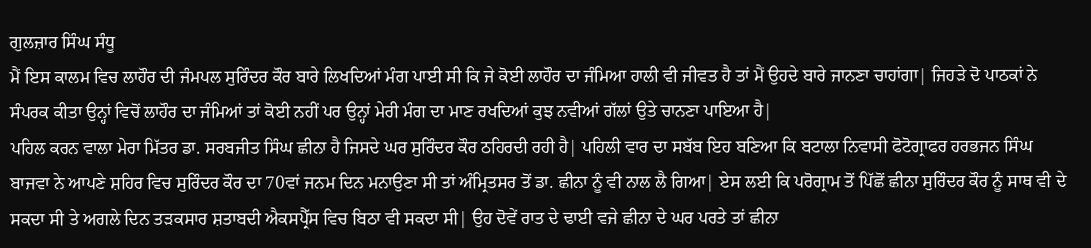ਗੁਲਜ਼ਾਰ ਸਿੰਘ ਸੰਧੂ
ਮੈਂ ਇਸ ਕਾਲਮ ਵਿਚ ਲਾਹੌਰ ਦੀ ਜੰਮਪਲ ਸੁਰਿੰਦਰ ਕੌਰ ਬਾਰੇ ਲਿਖਦਿਆਂ ਮੰਗ ਪਾਈ ਸੀ ਕਿ ਜੇ ਕੋਈ ਲਾਹੌਰ ਦਾ ਜੰਮਿਆ ਹਾਲੀ ਵੀ ਜੀਵਤ ਹੈ ਤਾਂ ਮੈਂ ਉਹਦੇ ਬਾਰੇ ਜਾਨਣਾ ਚਾਹਾਂਗਾ| ਜਿਹੜੇ ਦੋ ਪਾਠਕਾਂ ਨੇ ਸੰਪਰਕ ਕੀਤਾ ਉਨ੍ਹਾਂ ਵਿਚੋਂ ਲਾਹੌਰ ਦਾ ਜੰਮਿਆਂ ਤਾਂ ਕੋਈ ਨਹੀਂ ਪਰ ਉਨ੍ਹਾਂ ਮੇਰੀ ਮੰਗ ਦਾ ਮਾਣ ਰਖਦਿਆਂ ਕੁਝ ਨਵੀਆਂ ਗੱਲਾਂ ਉਤੇ ਚਾਨਣਾ ਪਾਇਆ ਹੈ|
ਪਹਿਲ ਕਰਨ ਵਾਲਾ ਮੇਰਾ ਮਿੱਤਰ ਡਾ. ਸਰਬਜੀਤ ਸਿੰਘ ਛੀਨਾ ਹੈ ਜਿਸਦੇ ਘਰ ਸੁਰਿੰਦਰ ਕੌਰ ਠਹਿਰਦੀ ਰਹੀ ਹੈ| ਪਹਿਲੀ ਵਾਰ ਦਾ ਸਬੱਬ ਇਹ ਬਣਿਆ ਕਿ ਬਟਾਲਾ ਨਿਵਾਸੀ ਫੋਟੋਗ੍ਰਾਫਰ ਹਰਭਜਨ ਸਿੰਘ ਬਾਜਵਾ ਨੇ ਆਪਣੇ ਸ਼ਹਿਰ ਵਿਚ ਸੁਰਿੰਦਰ ਕੌਰ ਦਾ 70ਵਾਂ ਜਨਮ ਦਿਨ ਮਨਾਉਣਾ ਸੀ ਤਾਂ ਅੰਮ੍ਰਿਤਸਰ ਤੋਂ ਡਾ. ਛੀਨਾ ਨੂੰ ਵੀ ਨਾਲ ਲੈ ਗਿਆ| ਏਸ ਲਈ ਕਿ ਪਰੋਗ੍ਰਾਮ ਤੋਂ ਪਿੱਛੋਂ ਛੀਨਾ ਸੁਰਿੰਦਰ ਕੌਰ ਨੂੰ ਸਾਥ ਵੀ ਦੇ ਸਕਦਾ ਸੀ ਤੇ ਅਗਲੇ ਦਿਨ ਤੜਕਸਾਰ ਸ਼ਤਾਬਦੀ ਐਕਸਪ੍ਰੈੱਸ ਵਿਚ ਬਿਠਾ ਵੀ ਸਕਦਾ ਸੀ| ਉਹ ਦੋਵੇਂ ਰਾਤ ਦੇ ਢਾਈ ਵਜੇ ਛੀਨਾ ਦੇ ਘਰ ਪਰਤੇ ਤਾਂ ਛੀਨਾ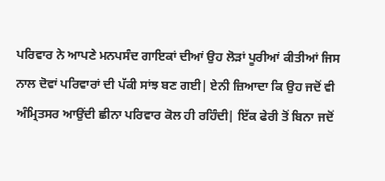ਪਰਿਵਾਰ ਨੇ ਆਪਣੇ ਮਨਪਸੰਦ ਗਾਇਕਾਂ ਦੀਆਂ ਉਹ ਲੋੜਾਂ ਪੂਰੀਆਂ ਕੀਤੀਆਂ ਜਿਸ ਨਾਲ ਦੋਵਾਂ ਪਰਿਵਾਰਾਂ ਦੀ ਪੱਕੀ ਸਾਂਝ ਬਣ ਗਈ| ਏਨੀ ਜ਼ਿਆਦਾ ਕਿ ਉਹ ਜਦੋਂ ਵੀ ਅੰਮ੍ਰਿਤਸਰ ਆਉਂਦੀ ਛੀਨਾ ਪਰਿਵਾਰ ਕੋਲ ਹੀ ਰਹਿੰਦੀ| ਇੱਕ ਫੇਰੀ ਤੋਂ ਬਿਨਾ ਜਦੋਂ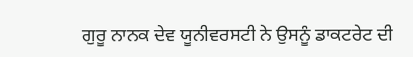ਗੁਰੂ ਨਾਨਕ ਦੇਵ ਯੂਨੀਵਰਸਟੀ ਨੇ ਉਸਨੂੰ ਡਾਕਟਰੇਟ ਦੀ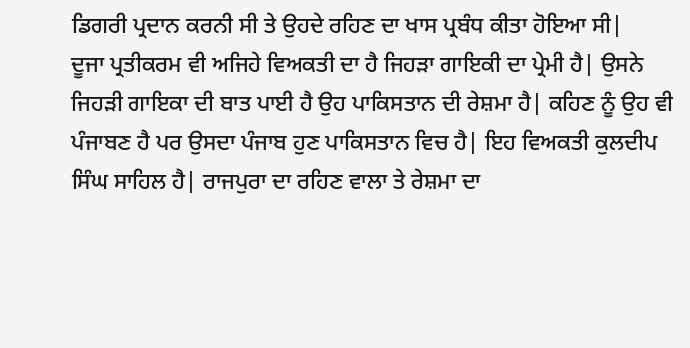ਡਿਗਰੀ ਪ੍ਰਦਾਨ ਕਰਨੀ ਸੀ ਤੇ ਉਹਦੇ ਰਹਿਣ ਦਾ ਖਾਸ ਪ੍ਰਬੰਧ ਕੀਤਾ ਹੋਇਆ ਸੀ|
ਦੂਜਾ ਪ੍ਰਤੀਕਰਮ ਵੀ ਅਜਿਹੇ ਵਿਅਕਤੀ ਦਾ ਹੈ ਜਿਹੜਾ ਗਾਇਕੀ ਦਾ ਪ੍ਰੇਮੀ ਹੈ| ਉਸਨੇ ਜਿਹੜੀ ਗਾਇਕਾ ਦੀ ਬਾਤ ਪਾਈ ਹੈ ਉਹ ਪਾਕਿਸਤਾਨ ਦੀ ਰੇਸ਼ਮਾ ਹੈ| ਕਹਿਣ ਨੂੰ ਉਹ ਵੀ ਪੰਜਾਬਣ ਹੈ ਪਰ ਉਸਦਾ ਪੰਜਾਬ ਹੁਣ ਪਾਕਿਸਤਾਨ ਵਿਚ ਹੈ| ਇਹ ਵਿਅਕਤੀ ਕੁਲਦੀਪ ਸਿੰਘ ਸਾਹਿਲ ਹੈ| ਰਾਜਪੁਰਾ ਦਾ ਰਹਿਣ ਵਾਲਾ ਤੇ ਰੇਸ਼ਮਾ ਦਾ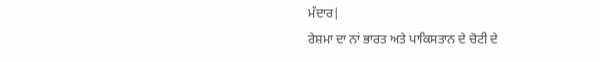ਮੱਦਾਰ|
ਰੇਸ਼ਮਾ ਦਾ ਨਾਂ ਭਾਰਤ ਅਤੇ ਪਾਕਿਸਤਾਨ ਦੇ ਚੋਟੀ ਦੇ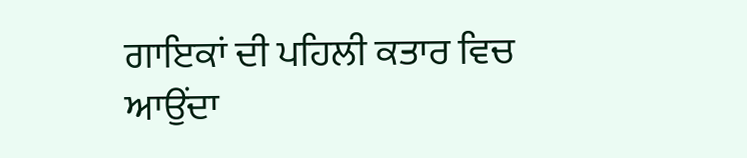ਗਾਇਕਾਂ ਦੀ ਪਹਿਲੀ ਕਤਾਰ ਵਿਚ ਆਉਂਦਾ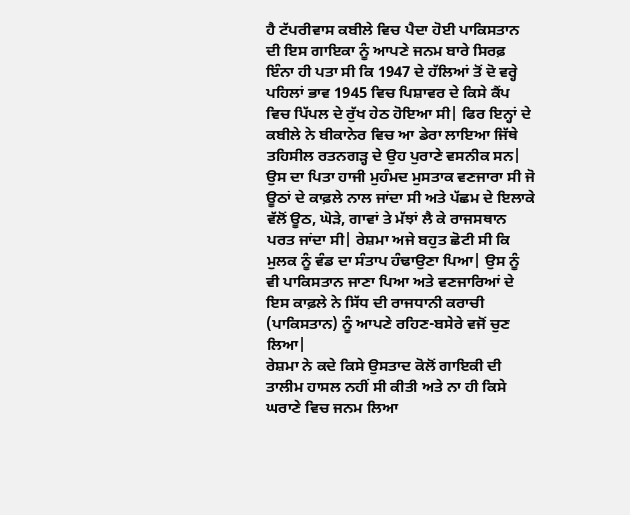ਹੈ ਟੱਪਰੀਵਾਸ ਕਬੀਲੇ ਵਿਚ ਪੈਦਾ ਹੋਈ ਪਾਕਿਸਤਾਨ ਦੀ ਇਸ ਗਾਇਕਾ ਨੂੰ ਆਪਣੇ ਜਨਮ ਬਾਰੇ ਸਿਰਫ਼ ਇੰਨਾ ਹੀ ਪਤਾ ਸੀ ਕਿ 1947 ਦੇ ਹੱਲਿਆਂ ਤੋਂ ਦੋ ਵਰ੍ਹੇ ਪਹਿਲਾਂ ਭਾਵ 1945 ਵਿਚ ਪਿਸ਼ਾਵਰ ਦੇ ਕਿਸੇ ਕੈਂਪ ਵਿਚ ਪਿੱਪਲ ਦੇ ਰੁੱਖ ਹੇਠ ਹੋਇਆ ਸੀ| ਫਿਰ ਇਨ੍ਹਾਂ ਦੇ ਕਬੀਲੇ ਨੇ ਬੀਕਾਨੇਰ ਵਿਚ ਆ ਡੇਰਾ ਲਾਇਆ ਜਿੱਥੇ ਤਹਿਸੀਲ ਰਤਨਗੜ੍ਹ ਦੇ ਉਹ ਪੁਰਾਣੇ ਵਸਨੀਕ ਸਨ|
ਉਸ ਦਾ ਪਿਤਾ ਹਾਜੀ ਮੁਹੰਮਦ ਮੁਸਤਾਕ ਵਣਜਾਰਾ ਸੀ ਜੋ ਊਠਾਂ ਦੇ ਕਾਫ਼ਲੇ ਨਾਲ ਜਾਂਦਾ ਸੀ ਅਤੇ ਪੱਛਮ ਦੇ ਇਲਾਕੇ ਵੱਲੋਂ ਊਠ, ਘੋੜੇ, ਗਾਵਾਂ ਤੇ ਮੱਝਾਂ ਲੈ ਕੇ ਰਾਜਸਥਾਨ ਪਰਤ ਜਾਂਦਾ ਸੀ| ਰੇਸ਼ਮਾ ਅਜੇ ਬਹੁਤ ਛੋਟੀ ਸੀ ਕਿ ਮੁਲਕ ਨੂੰ ਵੰਡ ਦਾ ਸੰਤਾਪ ਹੰਢਾਉਣਾ ਪਿਆ| ਉਸ ਨੂੰ ਵੀ ਪਾਕਿਸਤਾਨ ਜਾਣਾ ਪਿਆ ਅਤੇ ਵਣਜਾਰਿਆਂ ਦੇ ਇਸ ਕਾਫ਼ਲੇ ਨੇ ਸਿੱਧ ਦੀ ਰਾਜਧਾਨੀ ਕਰਾਚੀ (ਪਾਕਿਸਤਾਨ) ਨੂੰ ਆਪਣੇ ਰਹਿਣ-ਬਸੇਰੇ ਵਜੋਂ ਚੁਣ ਲਿਆ|
ਰੇਸ਼ਮਾ ਨੇ ਕਦੇ ਕਿਸੇ ਉਸਤਾਦ ਕੋਲੋਂ ਗਾਇਕੀ ਦੀ ਤਾਲੀਮ ਹਾਸਲ ਨਹੀਂ ਸੀ ਕੀਤੀ ਅਤੇ ਨਾ ਹੀ ਕਿਸੇ ਘਰਾਣੇ ਵਿਚ ਜਨਮ ਲਿਆ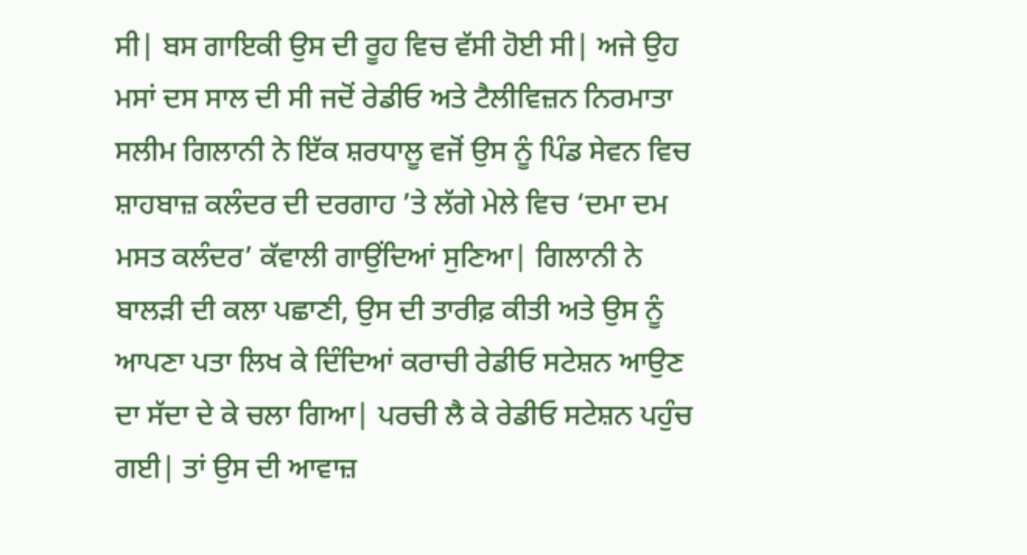ਸੀ| ਬਸ ਗਾਇਕੀ ਉਸ ਦੀ ਰੂਹ ਵਿਚ ਵੱਸੀ ਹੋਈ ਸੀ| ਅਜੇ ਉਹ ਮਸਾਂ ਦਸ ਸਾਲ ਦੀ ਸੀ ਜਦੋਂ ਰੇਡੀਓ ਅਤੇ ਟੈਲੀਵਿਜ਼ਨ ਨਿਰਮਾਤਾ ਸਲੀਮ ਗਿਲਾਨੀ ਨੇ ਇੱਕ ਸ਼ਰਧਾਲੂ ਵਜੋਂ ਉਸ ਨੂੰ ਪਿੰਡ ਸੇਵਨ ਵਿਚ ਸ਼ਾਹਬਾਜ਼ ਕਲੰਦਰ ਦੀ ਦਰਗਾਹ ’ਤੇ ਲੱਗੇ ਮੇਲੇ ਵਿਚ ‘ਦਮਾ ਦਮ ਮਸਤ ਕਲੰਦਰ’ ਕੱਵਾਲੀ ਗਾਉਂਦਿਆਂ ਸੁਣਿਆ| ਗਿਲਾਨੀ ਨੇ ਬਾਲੜੀ ਦੀ ਕਲਾ ਪਛਾਣੀ, ਉਸ ਦੀ ਤਾਰੀਫ਼ ਕੀਤੀ ਅਤੇ ਉਸ ਨੂੰ ਆਪਣਾ ਪਤਾ ਲਿਖ ਕੇ ਦਿੰਦਿਆਂ ਕਰਾਚੀ ਰੇਡੀਓ ਸਟੇਸ਼ਨ ਆਉਣ ਦਾ ਸੱਦਾ ਦੇ ਕੇ ਚਲਾ ਗਿਆ| ਪਰਚੀ ਲੈ ਕੇ ਰੇਡੀਓ ਸਟੇਸ਼ਨ ਪਹੁੰਚ ਗਈ| ਤਾਂ ਉਸ ਦੀ ਆਵਾਜ਼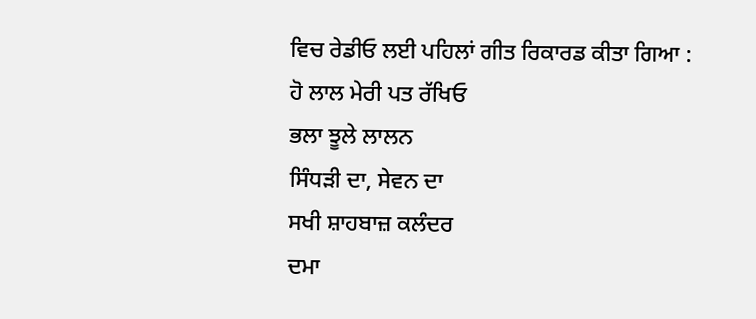ਵਿਚ ਰੇਡੀਓ ਲਈ ਪਹਿਲਾਂ ਗੀਤ ਰਿਕਾਰਡ ਕੀਤਾ ਗਿਆ :
ਹੋ ਲਾਲ ਮੇਰੀ ਪਤ ਰੱਖਿਓ
ਭਲਾ ਝੂਲੇ ਲਾਲਨ
ਸਿੰਧੜੀ ਦਾ, ਸੇਵਨ ਦਾ
ਸਖੀ ਸ਼ਾਹਬਾਜ਼ ਕਲੰਦਰ
ਦਮਾ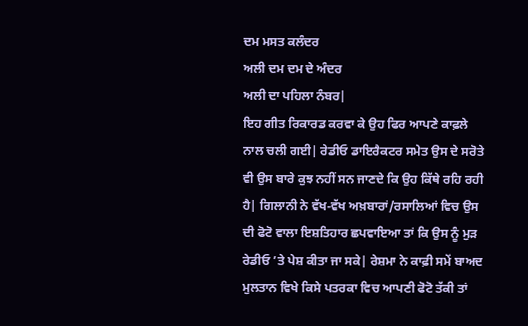ਦਮ ਮਸਤ ਕਲੰਦਰ
ਅਲੀ ਦਮ ਦਮ ਦੇ ਅੰਦਰ
ਅਲੀ ਦਾ ਪਹਿਲਾ ਨੰਬਰ|
ਇਹ ਗੀਤ ਰਿਕਾਰਡ ਕਰਵਾ ਕੇ ਉਹ ਫਿਰ ਆਪਣੇ ਕਾਫ਼ਲੇ ਨਾਲ ਚਲੀ ਗਈ| ਰੇਡੀਓ ਡਾਇਰੈਕਟਰ ਸਮੇਤ ਉਸ ਦੇ ਸਰੋਤੇ ਵੀ ਉਸ ਬਾਰੇ ਕੁਝ ਨਹੀਂ ਸਨ ਜਾਣਦੇ ਕਿ ਉਹ ਕਿੱਥੇ ਰਹਿ ਰਹੀ ਹੈ| ਗਿਲਾਨੀ ਨੇ ਵੱਖ-ਵੱਖ ਅਖ਼ਬਾਰਾਂ/ਰਸਾਲਿਆਂ ਵਿਚ ਉਸ ਦੀ ਫੋਟੋ ਵਾਲਾ ਇਸ਼ਤਿਹਾਰ ਛਪਵਾਇਆ ਤਾਂ ਕਿ ਉਸ ਨੂੰ ਮੁੜ ਰੇਡੀਓ ’ਤੇ ਪੇਸ਼ ਕੀਤਾ ਜਾ ਸਕੇ| ਰੇਸ਼ਮਾ ਨੇ ਕਾਫ਼ੀ ਸਮੇਂ ਬਾਅਦ ਮੁਲਤਾਨ ਵਿਖੇ ਕਿਸੇ ਪਤਰਕਾ ਵਿਚ ਆਪਣੀ ਫੋਟੋ ਤੱਕੀ ਤਾਂ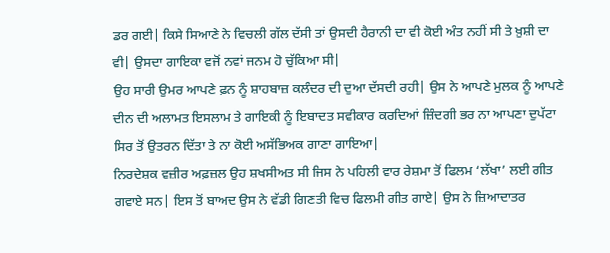ਡਰ ਗਈ| ਕਿਸੇ ਸਿਆਣੇ ਨੇ ਵਿਚਲੀ ਗੱਲ ਦੱਸੀ ਤਾਂ ਉਸਦੀ ਹੈਰਾਨੀ ਦਾ ਵੀ ਕੋਈ ਅੰਤ ਨਹੀਂ ਸੀ ਤੇ ਖ਼ੁਸ਼ੀ ਦਾ ਵੀ| ਉਸਦਾ ਗਾਇਕਾ ਵਜੋਂ ਨਵਾਂ ਜਨਮ ਹੋ ਚੁੱਕਿਆ ਸੀ|
ਉਹ ਸਾਰੀ ਉਮਰ ਆਪਣੇ ਫ਼ਨ ਨੂੰ ਸ਼ਾਹਬਾਜ਼ ਕਲੰਦਰ ਦੀ ਦੁਆ ਦੱਸਦੀ ਰਹੀ| ਉਸ ਨੇ ਆਪਣੇ ਮੁਲਕ ਨੂੰ ਆਪਣੇ ਦੀਨ ਦੀ ਅਲਾਮਤ ਇਸਲਾਮ ਤੇ ਗਾਇਕੀ ਨੂੰ ਇਬਾਦਤ ਸਵੀਕਾਰ ਕਰਦਿਆਂ ਜ਼ਿੰਦਗੀ ਭਰ ਨਾ ਆਪਣਾ ਦੁਪੱਟਾ ਸਿਰ ਤੋਂ ਉਤਰਨ ਦਿੱਤਾ ਤੇ ਨਾ ਕੋਈ ਅਸੱਭਿਅਕ ਗਾਣਾ ਗਾਇਆ|
ਨਿਰਦੇਸ਼ਕ ਵਜ਼ੀਰ ਅਫ਼ਜ਼ਲ ਉਹ ਸ਼ਖਸੀਅਤ ਸੀ ਜਿਸ ਨੇ ਪਹਿਲੀ ਵਾਰ ਰੇਸ਼ਮਾ ਤੋਂ ਫਿਲਮ ‘ਲੱਖਾ’ ਲਈ ਗੀਤ ਗਵਾਏ ਸਨ| ਇਸ ਤੋਂ ਬਾਅਦ ਉਸ ਨੇ ਵੱਡੀ ਗਿਣਤੀ ਵਿਚ ਫਿਲਮੀ ਗੀਤ ਗਾਏ| ਉਸ ਨੇ ਜ਼ਿਆਦਾਤਰ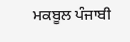ਮਕਬੂਲ ਪੰਜਾਬੀ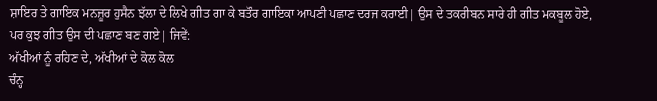ਸ਼ਾਇਰ ਤੇ ਗਾਇਕ ਮਨਜ਼ੂਰ ਹੁਸੈਨ ਝੱਲਾ ਦੇ ਲਿਖੇ ਗੀਤ ਗਾ ਕੇ ਬਤੌਰ ਗਾਇਕਾ ਆਪਣੀ ਪਛਾਣ ਦਰਜ ਕਰਾਈ| ਉਸ ਦੇ ਤਕਰੀਬਨ ਸਾਰੇ ਹੀ ਗੀਤ ਮਕਬੂਲ ਹੋਏ, ਪਰ ਕੁਝ ਗੀਤ ਉਸ ਦੀ ਪਛਾਣ ਬਣ ਗਏ| ਜਿਵੇਂ:
ਅੱਖੀਆਂ ਨੂੰ ਰਹਿਣ ਦੇ, ਅੱਖੀਆਂ ਦੇ ਕੋਲ ਕੋਲ
ਚੰਨ੍ਹ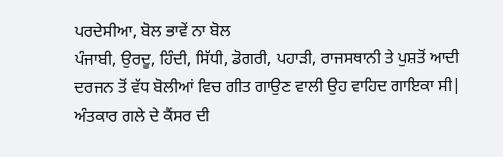ਪਰਦੇਸੀਆ, ਬੋਲ ਭਾਵੇਂ ਨਾ ਬੋਲ
ਪੰਜਾਬੀ, ਉਰਦੂ, ਹਿੰਦੀ, ਸਿੱਧੀ, ਡੋਗਰੀ, ਪਹਾੜੀ, ਰਾਜਸਥਾਨੀ ਤੇ ਪੁਸ਼ਤੋਂ ਆਦੀ ਦਰਜਨ ਤੋਂ ਵੱਧ ਬੋਲੀਆਂ ਵਿਚ ਗੀਤ ਗਾਉਣ ਵਾਲੀ ਉਹ ਵਾਹਿਦ ਗਾਇਕਾ ਸੀ| ਅੰਤਕਾਰ ਗਲੇ ਦੇ ਕੈਂਸਰ ਦੀ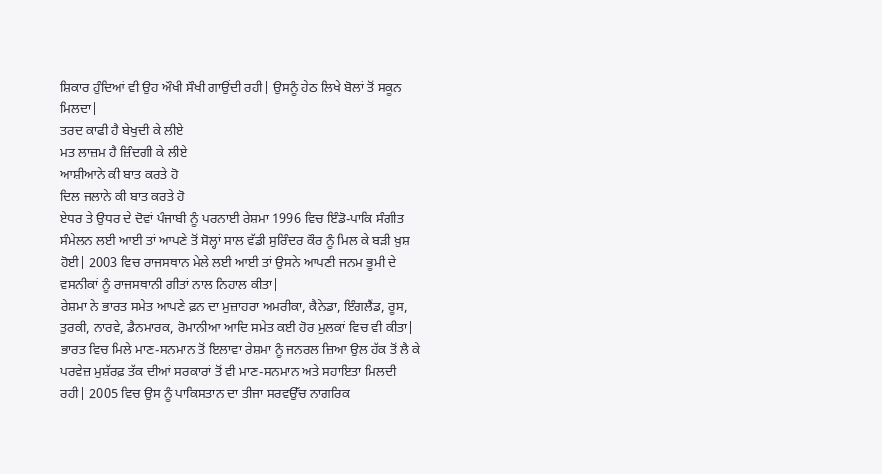ਸ਼ਿਕਾਰ ਹੁੰਦਿਆਂ ਵੀ ਉਹ ਔਖੀ ਸੌਖੀ ਗਾਉਂਦੀ ਰਹੀ| ਉਸਨੂੰ ਹੇਠ ਲਿਖੇ ਬੋਲਾਂ ਤੋਂ ਸਕੂਨ ਮਿਲਦਾ|
ਤਰਦ ਕਾਫੀ ਹੈ ਬੇਖੁਦੀ ਕੇ ਲੀਏ
ਮਤ ਲਾਜ਼ਮ ਹੈ ਜ਼ਿੰਦਗੀ ਕੇ ਲੀਏ
ਆਸ਼ੀਆਨੇ ਕੀ ਬਾਤ ਕਰਤੇ ਹੋ
ਦਿਲ ਜਲਾਨੇ ਕੀ ਬਾਤ ਕਰਤੇ ਹੋ
ਏਧਰ ਤੇ ਉਧਰ ਦੇ ਦੋਵਾਂ ਪੰਜਾਬੀ ਨੂੰ ਪਰਨਾਈ ਰੇਸ਼ਮਾ 1996 ਵਿਚ ਇੰਡੋ-ਪਾਕਿ ਸੰਗੀਤ ਸੰਮੇਲਨ ਲਈ ਆਈ ਤਾਂ ਆਪਣੇ ਤੋਂ ਸੋਲ੍ਹਾਂ ਸਾਲ ਵੱਡੀ ਸੁਰਿੰਦਰ ਕੌਰ ਨੂੰ ਮਿਲ ਕੇ ਬੜੀ ਖ਼ੁਸ਼ ਹੋਈ| 2003 ਵਿਚ ਰਾਜਸਥਾਨ ਮੇਲੇ ਲਈ ਆਈ ਤਾਂ ਉਸਨੇ ਆਪਣੀ ਜਨਮ ਭੂਮੀ ਦੇ ਵਸਨੀਕਾਂ ਨੂੰ ਰਾਜਸਥਾਨੀ ਗੀਤਾਂ ਨਾਲ ਨਿਹਾਲ ਕੀਤਾ|
ਰੇਸ਼ਮਾ ਨੇ ਭਾਰਤ ਸਮੇਤ ਆਪਣੇ ਫ਼ਨ ਦਾ ਮੁਜ਼ਾਹਰਾ ਅਮਰੀਕਾ, ਕੈਨੇਡਾ, ਇੰਗਲੈਂਡ, ਰੂਸ, ਤੁਰਕੀ, ਨਾਰਵੇ, ਡੈਨਮਾਰਕ, ਰੋਮਾਨੀਆ ਆਦਿ ਸਮੇਤ ਕਈ ਹੋਰ ਮੁਲਕਾਂ ਵਿਚ ਵੀ ਕੀਤਾ| ਭਾਰਤ ਵਿਚ ਮਿਲੇ ਮਾਣ-ਸਨਮਾਨ ਤੋਂ ਇਲਾਵਾ ਰੇਸ਼ਮਾ ਨੂੰ ਜਨਰਲ ਜ਼ਿਆ ਉਲ ਹੱਕ ਤੋਂ ਲੈ ਕੇ ਪਰਵੇਜ਼ ਮੁਸ਼ੱਰਫ਼ ਤੱਕ ਦੀਆਂ ਸਰਕਾਰਾਂ ਤੋਂ ਵੀ ਮਾਣ-ਸਨਮਾਨ ਅਤੇ ਸਹਾਇਤਾ ਮਿਲਦੀ ਰਹੀ| 2005 ਵਿਚ ਉਸ ਨੂੰ ਪਾਕਿਸਤਾਨ ਦਾ ਤੀਜਾ ਸਰਵਉੱਚ ਨਾਗਰਿਕ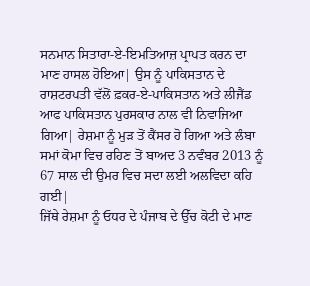ਸਨਮਾਨ ਸਿਤਾਰਾ-ਏ-ਇਮਤਿਆਜ਼ ਪ੍ਰਾਪਤ ਕਰਨ ਦਾ ਮਾਣ ਹਾਸਲ ਹੋਇਆ| ਉਸ ਨੂੰ ਪਾਕਿਸਤਾਨ ਦੇ ਰਾਸ਼ਟਰਪਤੀ ਵੱਲੋਂ ਫ਼ਕਰ-ਏ-ਪਾਕਿਸਤਾਨ ਅਤੇ ਲੀਜੈਂਡ ਆਫ ਪਾਕਿਸਤਾਨ ਪੁਰਸਕਾਰ ਨਾਲ ਵੀ ਨਿਵਾਜਿਆ ਗਿਆ| ਰੇਸ਼ਮਾ ਨੂੰ ਮੁੜ ਤੋਂ ਕੈਂਸਰ ਹੋ ਗਿਆ ਅਤੇ ਲੰਬਾ ਸਮਾਂ ਕੋਮਾ ਵਿਚ ਰਹਿਣ ਤੋਂ ਬਾਅਦ 3 ਨਵੰਬਰ 2013 ਨੂੰ 67 ਸਾਲ ਦੀ ਉਮਰ ਵਿਚ ਸਦਾ ਲਈ ਅਲਵਿਦਾ ਕਹਿ ਗਈ|
ਜਿੱਥੇ ਰੇਸ਼ਮਾ ਨੂੰ ਓਧਰ ਦੇ ਪੰਜਾਬ ਦੇ ਉੱਚ ਕੋਟੀ ਦੇ ਮਾਣ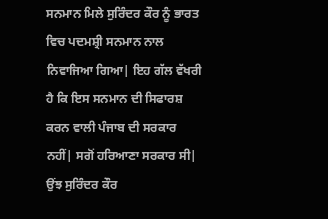ਸਨਮਾਨ ਮਿਲੇ ਸੁਰਿੰਦਰ ਕੌਰ ਨੂੰ ਭਾਰਤ ਵਿਚ ਪਦਮਸ਼੍ਰੀ ਸਨਮਾਨ ਨਾਲ ਨਿਵਾਜਿਆ ਗਿਆ| ਇਹ ਗੱਲ ਵੱਖਰੀ ਹੈ ਕਿ ਇਸ ਸਨਮਾਨ ਦੀ ਸਿਫਾਰਸ਼ ਕਰਨ ਵਾਲੀ ਪੰਜਾਬ ਦੀ ਸਰਕਾਰ ਨਹੀਂ| ਸਗੋਂ ਹਰਿਆਣਾ ਸਰਕਾਰ ਸੀ| ਉਂਝ ਸੁਰਿੰਦਰ ਕੌਰ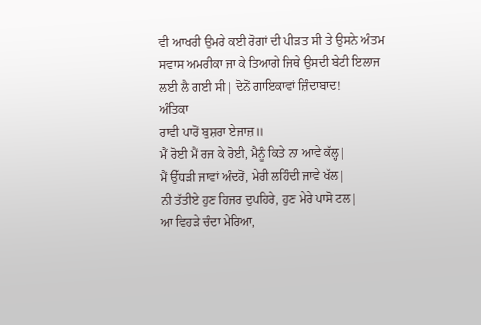ਵੀ ਆਖਰੀ ਉਮਰੇ ਕਈ ਰੋਗਾਂ ਦੀ ਪੀੜਤ ਸੀ ਤੇ ਉਸਨੇ ਅੰਤਮ ਸਵਾਸ ਅਮਰੀਕਾ ਜਾ ਕੇ ਤਿਆਗੇ ਜਿਥੇ ਉਸਦੀ ਬੇਟੀ ਇਲਾਜ ਲਈ ਲੈ ਗਈ ਸੀ| ਦੋਨੋਂ ਗਾਇਕਾਵਾਂ ਜ਼ਿੰਦਾਬਾਦ!
ਅੰਤਿਕਾ
ਰਾਵੀ ਪਾਰੋਂ ਬੁਸ਼ਰਾ ਏਜਾਜ਼॥
ਮੈਂ ਰੋਈ ਮੈਂ ਰਜ ਕੇ ਰੋਈ, ਮੈਨੂੰ ਕਿਤੇ ਨਾ ਆਵੇ ਕੱਲ੍ਹ|
ਮੈਂ ਉੱਧੜੀ ਜਾਵਾਂ ਅੰਦਰੋਂ, ਮੇਰੀ ਲਹਿੰਦੀ ਜਾਵੇ ਖੱਲ|
ਨੀ ਤੱਤੀਏ ਹੁਣ ਹਿਜਰ ਦੁਪਹਿਰੇ, ਹੁਣ ਮੇਰੇ ਪਾਸੋ ਟਲ|
ਆ ਵਿਹੜੇ ਚੰਦਾ ਮੇਰਿਆ,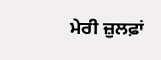ਮੇਰੀ ਜ਼ੁਲਫ਼ਾਂ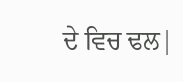ਦੇ ਵਿਚ ਢਲ|